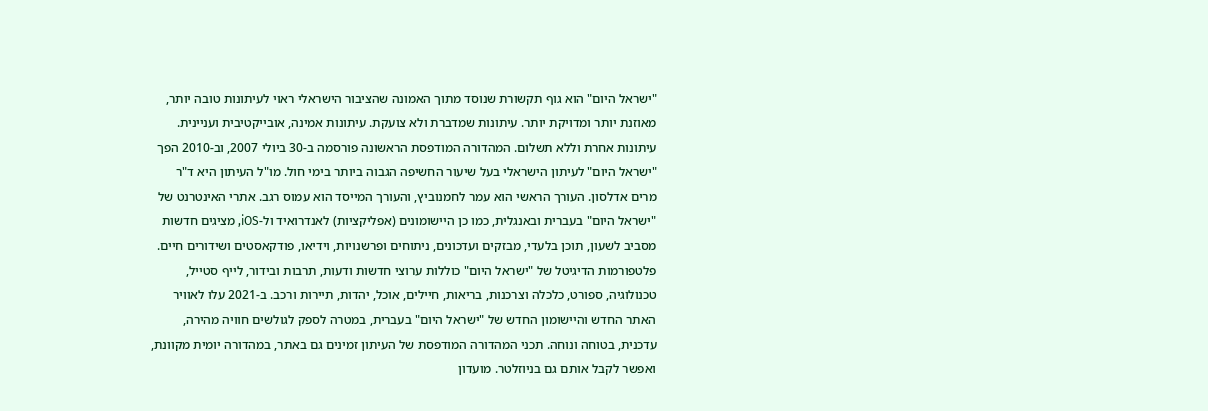"ישראל היום" הוא גוף תקשורת שנוסד מתוך האמונה שהציבור הישראלי ראוי לעיתונות טובה יותר, מאוזנת יותר ומדויקת יותר. עיתונות שמדברת ולא צועקת. עיתונות אמינה, אובייקטיבית ועניינית. עיתונות אחרת וללא תשלום. המהדורה המודפסת הראשונה פורסמה ב-30 ביולי 2007, וב-2010 הפך "ישראל היום" לעיתון הישראלי בעל שיעור החשיפה הגבוה ביותר בימי חול. מו"ל העיתון היא ד"ר מרים אדלסון. העורך הראשי הוא עמר לחמנוביץ, והעורך המייסד הוא עמוס רגב. אתרי האינטרנט של "ישראל היום" בעברית ובאנגלית, כמו כן היישומונים (אפליקציות) לאנדרואיד ול-iOS, מציגים חדשות מסביב לשעון, תוכן בלעדי, מבזקים ועדכונים, ניתוחים ופרשנויות, וידיאו, פודקאסטים ושידורים חיים. פלטפורמות הדיגיטל של "ישראל היום" כוללות ערוצי חדשות ודעות, תרבות ובידור, לייף סטייל, טכנולוגיה, ספורט, כלכלה וצרכנות, בריאות, חיילים, אוכל, יהדות, תיירות ורכב. ב-2021 עלו לאוויר האתר החדש והיישומון החדש של "ישראל היום" בעברית, במטרה לספק לגולשים חוויה מהירה, עדכנית, בטוחה ונוחה. תכני המהדורה המודפסת של העיתון זמינים גם באתר, במהדורה יומית מקוונת, ואפשר לקבל אותם גם בניוזלטר. מועדון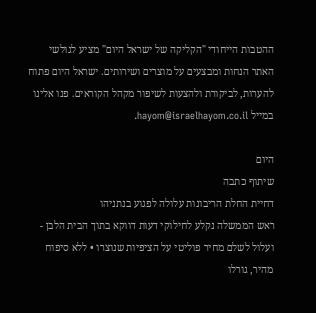ההטבות הייחודי "הקליקה של ישראל היום" מציע לגולשי האתר הנחות ומבצעים על מוצרים ושירותים. ישראל היום פתוח להערות, לביקורת ולהצעות לשיפור מקהל הקוראים. פנו אלינו במייל hayom@israelhayom.co.il.

היום
שיתוף כתבה
דחיית החלת הריבונות עלולה לפגוע בנתניהו
ראש הממשלה נקלע לחילוקי דעות דווקא בתוך הבית הלבן - ועלול לשלם מחיר פוליטי על הציפיות שנוצרו • ללא סיפוח מהיר, גורלו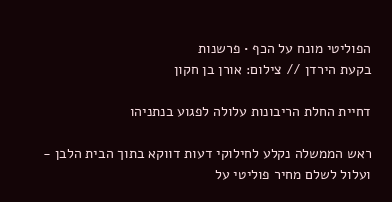הפוליטי מונח על הכף • פרשנות
בקעת הירדן // צילום: אורן בן חקון

דחיית החלת הריבונות עלולה לפגוע בנתניהו

ראש הממשלה נקלע לחילוקי דעות דווקא בתוך הבית הלבן - ועלול לשלם מחיר פוליטי על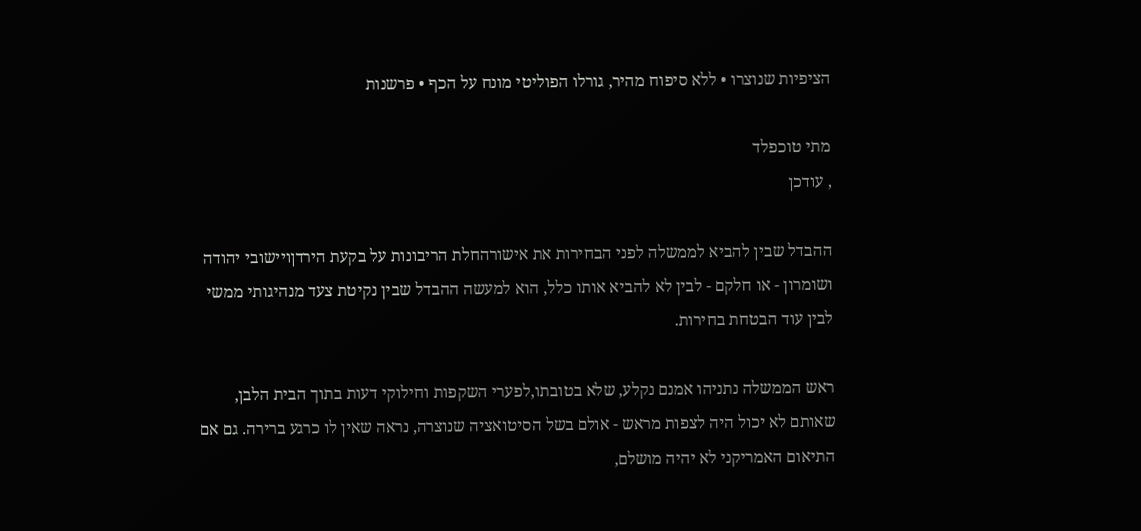הציפיות שנוצרו • ללא סיפוח מהיר, גורלו הפוליטי מונח על הכף • פרשנות

מתי טוכפלד
, עודכן

ההבדל שבין להביא לממשלה לפני הבחירות את אישורהחלת הריבונות על בקעת הירדןויישובי יהודה ושומרון - או חלקם - לבין לא להביא אותו כלל, הוא למעשה ההבדל שבין נקיטת צעד מנהיגותי ממשי לבין עוד הבטחת בחירות.

ראש הממשלה נתניהו אמנם נקלע, שלא בטובתו,לפערי השקפות וחילוקי דעות בתוך הבית הלבן, שאותם לא יכול היה לצפות מראש - אולם בשל הסיטואציה שנוצרה, נראה שאין לו כרגע ברירה. גם אם התיאום האמריקני לא יהיה מושלם,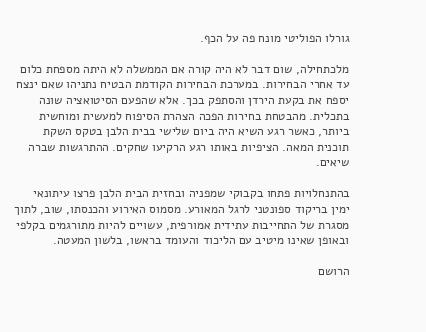גורלו הפוליטי מונח פה על הכף.

מלכתחילה, שום דבר לא היה קורה אם הממשלה לא היתה מספחת כלום עד אחרי הבחירות. במערכת הבחירות הקודמת הבטיח נתניהו שאם ינצח יספח את בקעת הירדן והסתפק בכך. אלא שהפעם הסיטואציה שונה בתכלית. מהבטחת בחירות הפכה הצהרת הסיפוח למעשית ומוחשית ביותר, כאשר רגע השיא היה ביום שלישי בבית הלבן בטקס השקת תוכנית המאה. הציפיות באותו רגע הרקיעו שחקים. ההתרגשות שברה שיאים.

בהתנחלויות פתחו בקבוקי שמפניה ובחזית הבית הלבן פרצו עיתונאי ימין בריקוד ספונטני לרגל המאורע. מסמוס האירוע והכנסתו, שוב, לתוך מסגרת של התחייבות עתידית אמורפית, עשויים להיות מתורגמים בקלפי ובאופן שאינו מיטיב עם הליכוד והעומד בראשו, בלשון המעטה.

הרושם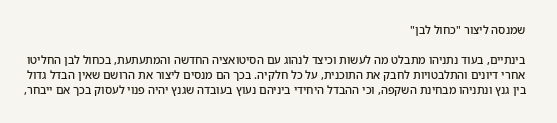שמנסה ליצור "כחול לבן"

בינתיים, בעוד נתניהו מתבלט מה לעשות וכיצד לנהוג עם הסיטואציה החדשה והמתעתעת, בכחול לבן החליטו אחרי דיונים והתלבטויות לחבק את התוכנית, על כל חלקיה. בכך הם מנסים ליצור את הרושם שאין הבדל גדול בין גנץ ונתניהו מבחינת השקפה, וכי ההבדל היחידי ביניהם נעוץ בעובדה שגנץ יהיה פנוי לעסוק בכך אם ייבחר,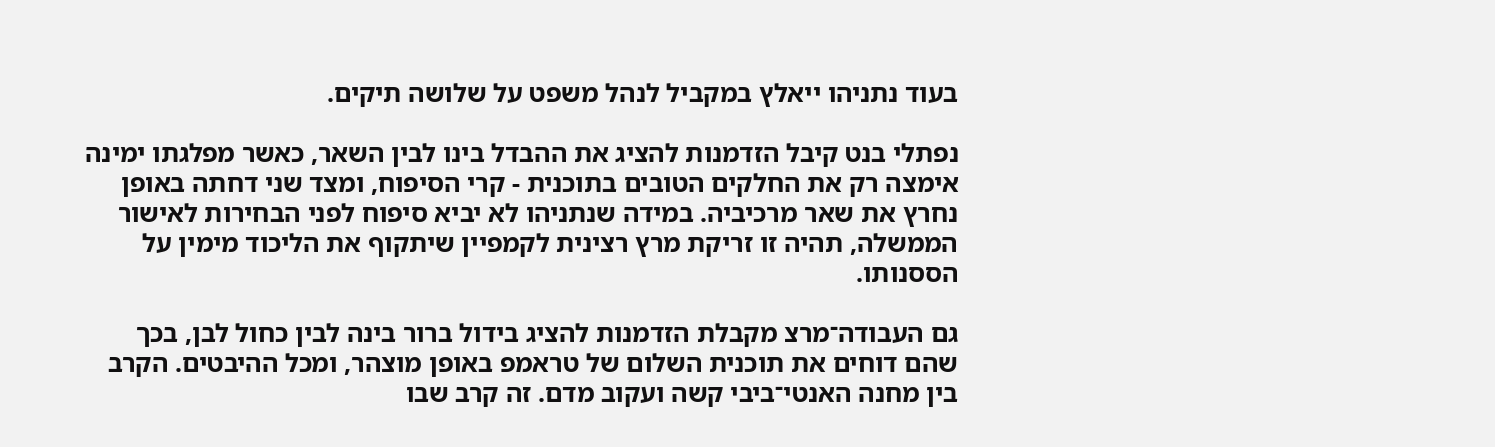בעוד נתניהו ייאלץ במקביל לנהל משפט על שלושה תיקים.

נפתלי בנט קיבל הזדמנות להציג את ההבדל בינו לבין השאר, כאשר מפלגתו ימינה אימצה רק את החלקים הטובים בתוכנית - קרי הסיפוח, ומצד שני דחתה באופן נחרץ את שאר מרכיביה. במידה שנתניהו לא יביא סיפוח לפני הבחירות לאישור הממשלה, תהיה זו זריקת מרץ רצינית לקמפיין שיתקוף את הליכוד מימין על הססנותו.

גם העבודה־מרצ מקבלת הזדמנות להציג בידול ברור בינה לבין כחול לבן, בכך שהם דוחים את תוכנית השלום של טראמפ באופן מוצהר, ומכל ההיבטים. הקרב בין מחנה האנטי־ביבי קשה ועקוב מדם. זה קרב שבו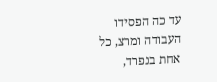עד כה הפסידו העבודה ומרצ, כל אחת בנפרד,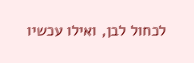לכחול לבן, ואילו עכשיו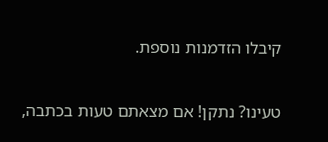קיבלו הזדמנות נוספת.

טעינו? נתקן! אם מצאתם טעות בכתבה,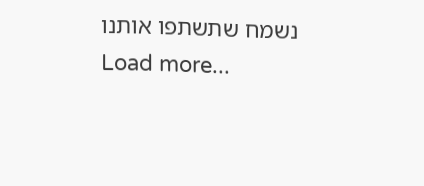נשמח שתשתפו אותנו
Load more...